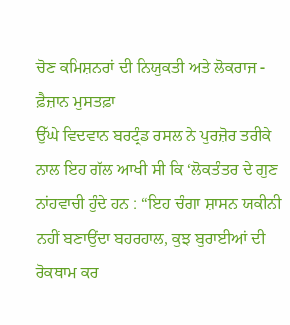ਚੋਣ ਕਮਿਸ਼ਨਰਾਂ ਦੀ ਨਿਯੁਕਤੀ ਅਤੇ ਲੋਕਰਾਜ - ਫ਼ੈਜ਼ਾਨ ਮੁਸਤਫ਼ਾ
ਉੱਘੇ ਵਿਦਵਾਨ ਬਰਟ੍ਰੰਡ ਰਸਲ ਨੇ ਪੁਰਜ਼ੋਰ ਤਰੀਕੇ ਨਾਲ ਇਹ ਗੱਲ ਆਖੀ ਸੀ ਕਿ ‘ਲੋਕਤੰਤਰ ਦੇ ਗੁਣ ਨਾਂਹਵਾਚੀ ਹੁੰਦੇ ਹਨ : “ਇਹ ਚੰਗਾ ਸ਼ਾਸਨ ਯਕੀਨੀ ਨਹੀਂ ਬਣਾਉਂਦਾ ਬਹਰਹਾਲ, ਕੁਝ ਬੁਰਾਈਆਂ ਦੀ ਰੋਕਥਾਮ ਕਰ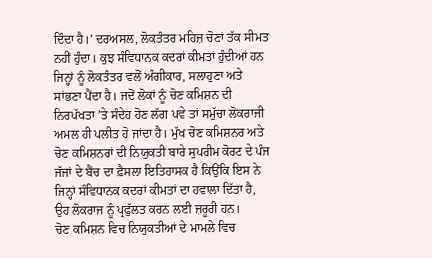ਦਿੰਦਾ ਹੈ।’ ਦਰਅਸਲ, ਲੋਕਤੰਤਰ ਮਹਿਜ਼ ਚੋਣਾਂ ਤੱਕ ਸੀਮਤ ਨਹੀਂ ਹੁੰਦਾ। ਕੁਝ ਸੰਵਿਧਾਨਕ ਕਦਰਾਂ ਕੀਮਤਾਂ ਹੁੰਦੀਆਂ ਹਨ ਜਿਨ੍ਹਾਂ ਨੂੰ ਲੋਕਤੰਤਰ ਵਲੋਂ ਅੰਗੀਕਾਰ, ਸਲਾਹੁਣਾ ਅਤੇ ਸਾਂਭਣਾ ਪੈਂਦਾ ਹੈ। ਜਦੋਂ ਲੋਕਾਂ ਨੂੰ ਚੋਣ ਕਮਿਸ਼ਨ ਦੀ ਨਿਰਪੱਖਤਾ ’ਤੇ ਸੰਦੇਹ ਹੋਣ ਲੱਗ ਪਵੇ ਤਾਂ ਸਮੁੱਚਾ ਲੋਕਰਾਜੀ ਅਮਲ ਹੀ ਪਲੀਤ ਹੋ ਜਾਂਦਾ ਹੈ। ਮੁੱਖ ਚੋਣ ਕਮਿਸ਼ਨਰ ਅਤੇ ਚੋਣ ਕਮਿਸ਼ਨਰਾਂ ਦੀ ਨਿਯੁਕਤੀ ਬਾਰੇ ਸੁਪਰੀਮ ਕੋਰਟ ਦੇ ਪੰਜ ਜੱਜਾਂ ਦੇ ਬੈਂਚ ਦਾ ਫ਼ੈਸਲਾ ਇਤਿਹਾਸਕ ਹੈ ਕਿਉਂਕਿ ਇਸ ਨੇ ਜਿਨ੍ਹਾਂ ਸੰਵਿਧਾਨਕ ਕਦਰਾਂ ਕੀਮਤਾਂ ਦਾ ਹਵਾਲਾ ਦਿੱਤਾ ਹੈ, ਉਹ ਲੋਕਰਾਜ ਨੂੰ ਪ੍ਰਫੁੱਲਤ ਕਰਨ ਲਈ ਜ਼ਰੂਰੀ ਹਨ।
ਚੋਣ ਕਮਿਸ਼ਨ ਵਿਚ ਨਿਯੁਕਤੀਆਂ ਦੇ ਮਾਮਲੇ ਵਿਚ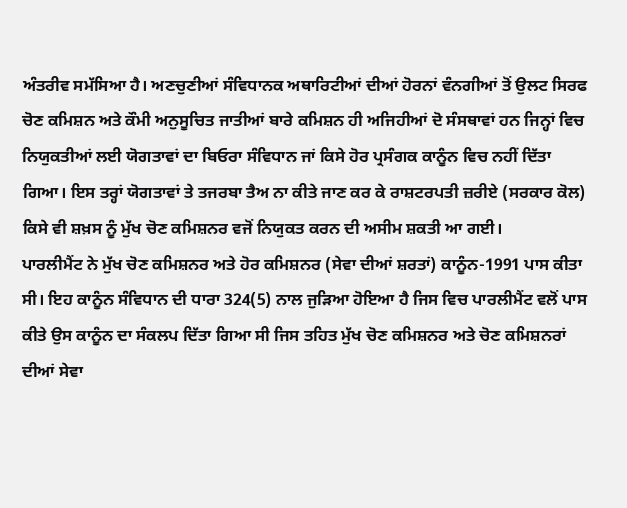ਅੰਤਰੀਵ ਸਮੱਸਿਆ ਹੈ। ਅਣਚੁਣੀਆਂ ਸੰਵਿਧਾਨਕ ਅਥਾਰਿਟੀਆਂ ਦੀਆਂ ਹੋਰਨਾਂ ਵੰਨਗੀਆਂ ਤੋਂ ਉਲਟ ਸਿਰਫ ਚੋਣ ਕਮਿਸ਼ਨ ਅਤੇ ਕੌਮੀ ਅਨੁਸੂਚਿਤ ਜਾਤੀਆਂ ਬਾਰੇ ਕਮਿਸ਼ਨ ਹੀ ਅਜਿਹੀਆਂ ਦੋ ਸੰਸਥਾਵਾਂ ਹਨ ਜਿਨ੍ਹਾਂ ਵਿਚ ਨਿਯੁਕਤੀਆਂ ਲਈ ਯੋਗਤਾਵਾਂ ਦਾ ਬਿਓਰਾ ਸੰਵਿਧਾਨ ਜਾਂ ਕਿਸੇ ਹੋਰ ਪ੍ਰਸੰਗਕ ਕਾਨੂੰਨ ਵਿਚ ਨਹੀਂ ਦਿੱਤਾ ਗਿਆ। ਇਸ ਤਰ੍ਹਾਂ ਯੋਗਤਾਵਾਂ ਤੇ ਤਜਰਬਾ ਤੈਅ ਨਾ ਕੀਤੇ ਜਾਣ ਕਰ ਕੇ ਰਾਸ਼ਟਰਪਤੀ ਜ਼ਰੀਏ (ਸਰਕਾਰ ਕੋਲ) ਕਿਸੇ ਵੀ ਸ਼ਖ਼ਸ ਨੂੰ ਮੁੱਖ ਚੋਣ ਕਮਿਸ਼ਨਰ ਵਜੋਂ ਨਿਯੁਕਤ ਕਰਨ ਦੀ ਅਸੀਮ ਸ਼ਕਤੀ ਆ ਗਈ।
ਪਾਰਲੀਮੈਂਟ ਨੇ ਮੁੱਖ ਚੋਣ ਕਮਿਸ਼ਨਰ ਅਤੇ ਹੋਰ ਕਮਿਸ਼ਨਰ (ਸੇਵਾ ਦੀਆਂ ਸ਼ਰਤਾਂ) ਕਾਨੂੰਨ-1991 ਪਾਸ ਕੀਤਾ ਸੀ। ਇਹ ਕਾਨੂੰਨ ਸੰਵਿਧਾਨ ਦੀ ਧਾਰਾ 324(5) ਨਾਲ ਜੁੜਿਆ ਹੋਇਆ ਹੈ ਜਿਸ ਵਿਚ ਪਾਰਲੀਮੈਂਟ ਵਲੋਂ ਪਾਸ ਕੀਤੇ ਉਸ ਕਾਨੂੰਨ ਦਾ ਸੰਕਲਪ ਦਿੱਤਾ ਗਿਆ ਸੀ ਜਿਸ ਤਹਿਤ ਮੁੱਖ ਚੋਣ ਕਮਿਸ਼ਨਰ ਅਤੇ ਚੋਣ ਕਮਿਸ਼ਨਰਾਂ ਦੀਆਂ ਸੇਵਾ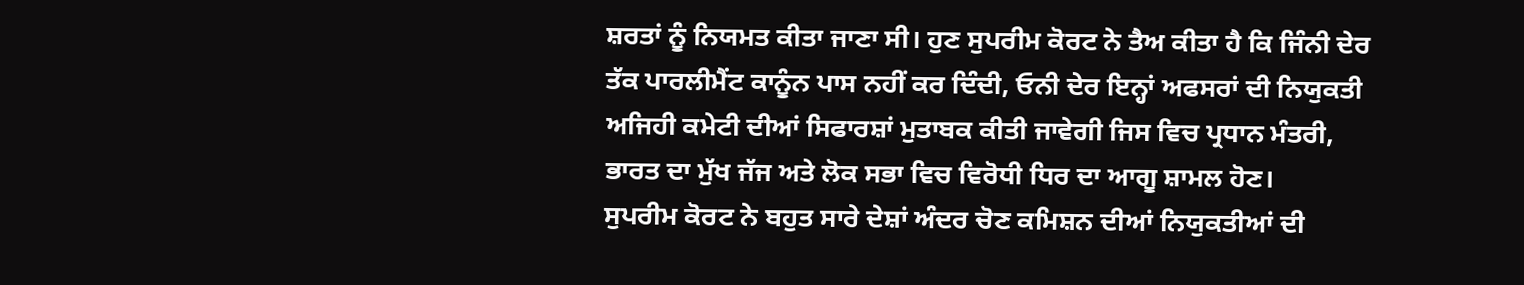ਸ਼ਰਤਾਂ ਨੂੰ ਨਿਯਮਤ ਕੀਤਾ ਜਾਣਾ ਸੀ। ਹੁਣ ਸੁਪਰੀਮ ਕੋਰਟ ਨੇ ਤੈਅ ਕੀਤਾ ਹੈ ਕਿ ਜਿੰਨੀ ਦੇਰ ਤੱਕ ਪਾਰਲੀਮੈਂਟ ਕਾਨੂੰਨ ਪਾਸ ਨਹੀਂ ਕਰ ਦਿੰਦੀ, ਓਨੀ ਦੇਰ ਇਨ੍ਹਾਂ ਅਫਸਰਾਂ ਦੀ ਨਿਯੁਕਤੀ ਅਜਿਹੀ ਕਮੇਟੀ ਦੀਆਂ ਸਿਫਾਰਸ਼ਾਂ ਮੁਤਾਬਕ ਕੀਤੀ ਜਾਵੇਗੀ ਜਿਸ ਵਿਚ ਪ੍ਰਧਾਨ ਮੰਤਰੀ, ਭਾਰਤ ਦਾ ਮੁੱਖ ਜੱਜ ਅਤੇ ਲੋਕ ਸਭਾ ਵਿਚ ਵਿਰੋਧੀ ਧਿਰ ਦਾ ਆਗੂ ਸ਼ਾਮਲ ਹੋਣ।
ਸੁਪਰੀਮ ਕੋਰਟ ਨੇ ਬਹੁਤ ਸਾਰੇ ਦੇਸ਼ਾਂ ਅੰਦਰ ਚੋਣ ਕਮਿਸ਼ਨ ਦੀਆਂ ਨਿਯੁਕਤੀਆਂ ਦੀ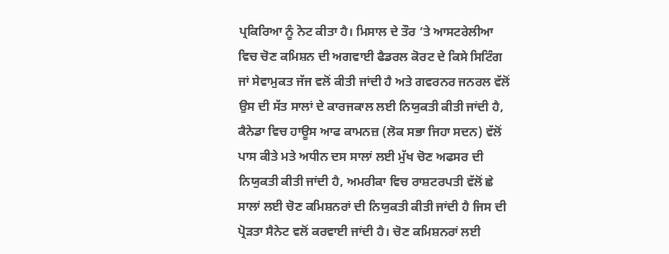ਪ੍ਰਕਿਰਿਆ ਨੂੰ ਨੋਟ ਕੀਤਾ ਹੈ। ਮਿਸਾਲ ਦੇ ਤੌਰ ’ਤੇ ਆਸਟਰੇਲੀਆ ਵਿਚ ਚੋਣ ਕਮਿਸ਼ਨ ਦੀ ਅਗਵਾਈ ਫੈਡਰਲ ਕੋਰਟ ਦੇ ਕਿਸੇ ਸਿਟਿੰਗ ਜਾਂ ਸੇਵਾਮੁਕਤ ਜੱਜ ਵਲੋਂ ਕੀਤੀ ਜਾਂਦੀ ਹੈ ਅਤੇ ਗਵਰਨਰ ਜਨਰਲ ਵੱਲੋਂ ਉਸ ਦੀ ਸੱਤ ਸਾਲਾਂ ਦੇ ਕਾਰਜਕਾਲ ਲਈ ਨਿਯੁਕਤੀ ਕੀਤੀ ਜਾਂਦੀ ਹੈ, ਕੈਨੇਡਾ ਵਿਚ ਹਾਊਸ ਆਫ ਕਾਮਨਜ਼ (ਲੋਕ ਸਭਾ ਜਿਹਾ ਸਦਨ) ਵੱਲੋਂ ਪਾਸ ਕੀਤੇ ਮਤੇ ਅਧੀਨ ਦਸ ਸਾਲਾਂ ਲਈ ਮੁੱਖ ਚੋਣ ਅਫਸਰ ਦੀ ਨਿਯੁਕਤੀ ਕੀਤੀ ਜਾਂਦੀ ਹੈ, ਅਮਰੀਕਾ ਵਿਚ ਰਾਸ਼ਟਰਪਤੀ ਵੱਲੋਂ ਛੇ ਸਾਲਾਂ ਲਈ ਚੋਣ ਕਮਿਸ਼ਨਰਾਂ ਦੀ ਨਿਯੁਕਤੀ ਕੀਤੀ ਜਾਂਦੀ ਹੈ ਜਿਸ ਦੀ ਪ੍ਰੋੜਤਾ ਸੈਨੇਟ ਵਲੋਂ ਕਰਵਾਈ ਜਾਂਦੀ ਹੈ। ਚੋਣ ਕਮਿਸ਼ਨਰਾਂ ਲਈ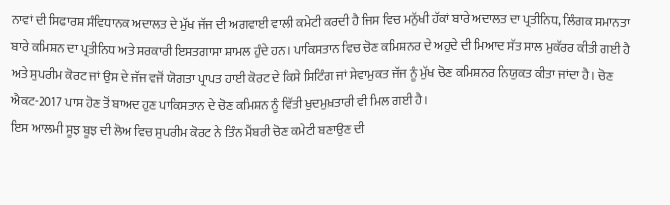ਨਾਵਾਂ ਦੀ ਸਿਫਾਰਸ਼ ਸੰਵਿਧਾਨਕ ਅਦਾਲਤ ਦੇ ਮੁੱਖ ਜੱਜ ਦੀ ਅਗਵਾਈ ਵਾਲੀ ਕਮੇਟੀ ਕਰਦੀ ਹੈ ਜਿਸ ਵਿਚ ਮਨੁੱਖੀ ਹੱਕਾਂ ਬਾਰੇ ਅਦਾਲਤ ਦਾ ਪ੍ਰਤੀਨਿਧ, ਲਿੰਗਕ ਸਮਾਨਤਾ ਬਾਰੇ ਕਮਿਸ਼ਨ ਦਾ ਪ੍ਰਤੀਨਿਧ ਅਤੇ ਸਰਕਾਰੀ ਇਸਤਗਾਸਾ ਸ਼ਾਮਲ ਹੁੰਦੇ ਹਨ। ਪਾਕਿਸਤਾਨ ਵਿਚ ਚੋਣ ਕਮਿਸ਼ਨਰ ਦੇ ਅਹੁਦੇ ਦੀ ਮਿਆਦ ਸੱਤ ਸਾਲ ਮੁਕੱਰਰ ਕੀਤੀ ਗਈ ਹੈ ਅਤੇ ਸੁਪਰੀਮ ਕੋਰਟ ਜਾਂ ਉਸ ਦੇ ਜੱਜ ਵਜੋਂ ਯੋਗਤਾ ਪ੍ਰਾਪਤ ਹਾਈ ਕੋਰਟ ਦੇ ਕਿਸੇ ਸਿਟਿੰਗ ਜਾਂ ਸੇਵਾਮੁਕਤ ਜੱਜ ਨੂੰ ਮੁੱਖ ਚੋਣ ਕਮਿਸ਼ਨਰ ਨਿਯੁਕਤ ਕੀਤਾ ਜਾਂਦਾ ਹੈ। ਚੋਣ ਐਕਟ-2017 ਪਾਸ ਹੋਣ ਤੋਂ ਬਾਅਦ ਹੁਣ ਪਾਕਿਸਤਾਨ ਦੇ ਚੋਣ ਕਮਿਸ਼ਨ ਨੂੰ ਵਿੱਤੀ ਖੁਦਮੁਖ਼ਤਾਰੀ ਵੀ ਮਿਲ ਗਈ ਹੈ।
ਇਸ ਆਲਮੀ ਸੂਝ ਬੂਝ ਦੀ ਲੋਅ ਵਿਚ ਸੁਪਰੀਮ ਕੋਰਟ ਨੇ ਤਿੰਨ ਮੈਂਬਰੀ ਚੋਣ ਕਮੇਟੀ ਬਣਾਉਣ ਦੀ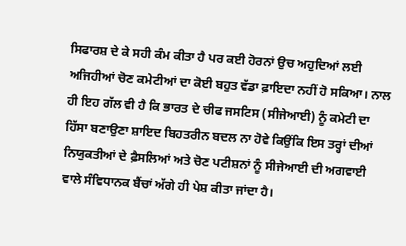ਸਿਫਾਰਸ਼ ਦੇ ਕੇ ਸਹੀ ਕੰਮ ਕੀਤਾ ਹੈ ਪਰ ਕਈ ਹੋਰਨਾਂ ਉਚ ਅਹੁਦਿਆਂ ਲਈ ਅਜਿਹੀਆਂ ਚੋਣ ਕਮੇਟੀਆਂ ਦਾ ਕੋਈ ਬਹੁਤ ਵੱਡਾ ਫ਼ਾਇਦਾ ਨਹੀਂ ਹੋ ਸਕਿਆ। ਨਾਲ ਹੀ ਇਹ ਗੱਲ ਵੀ ਹੈ ਕਿ ਭਾਰਤ ਦੇ ਚੀਫ ਜਸਟਿਸ (ਸੀਜੇਆਈ) ਨੂੰ ਕਮੇਟੀ ਦਾ ਹਿੱਸਾ ਬਣਾਉਣਾ ਸ਼ਾਇਦ ਬਿਹਤਰੀਨ ਬਦਲ ਨਾ ਹੋਵੇ ਕਿਉਂਕਿ ਇਸ ਤਰ੍ਹਾਂ ਦੀਆਂ ਨਿਯੁਕਤੀਆਂ ਦੇ ਫ਼ੈਸਲਿਆਂ ਅਤੇ ਚੋਣ ਪਟੀਸ਼ਨਾਂ ਨੂੰ ਸੀਜੇਆਈ ਦੀ ਅਗਵਾਈ ਵਾਲੇ ਸੰਵਿਧਾਨਕ ਬੈਂਚਾਂ ਅੱਗੇ ਹੀ ਪੇਸ਼ ਕੀਤਾ ਜਾਂਦਾ ਹੈ।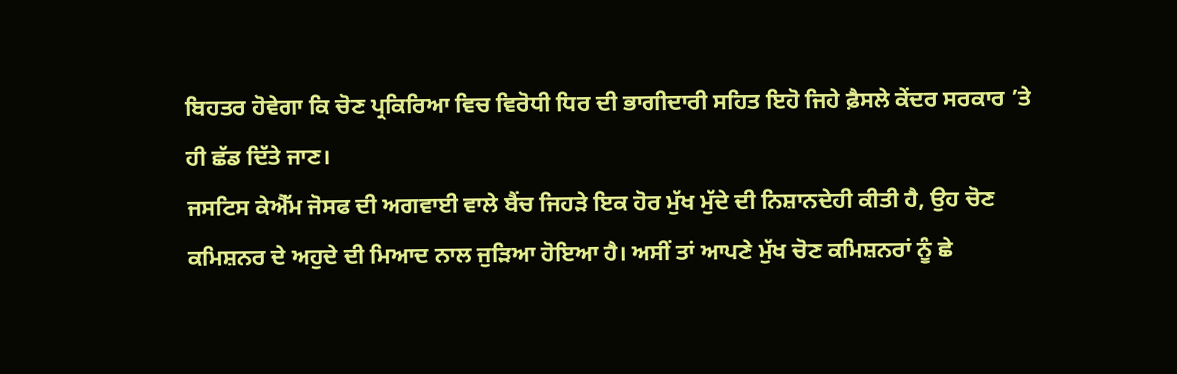ਬਿਹਤਰ ਹੋਵੇਗਾ ਕਿ ਚੋਣ ਪ੍ਰਕਿਰਿਆ ਵਿਚ ਵਿਰੋਧੀ ਧਿਰ ਦੀ ਭਾਗੀਦਾਰੀ ਸਹਿਤ ਇਹੋ ਜਿਹੇ ਫ਼ੈਸਲੇ ਕੇਂਦਰ ਸਰਕਾਰ ’ਤੇ ਹੀ ਛੱਡ ਦਿੱਤੇ ਜਾਣ।
ਜਸਟਿਸ ਕੇਐੱਮ ਜੋਸਫ ਦੀ ਅਗਵਾਈ ਵਾਲੇ ਬੈਂਚ ਜਿਹੜੇ ਇਕ ਹੋਰ ਮੁੱਖ ਮੁੱਦੇ ਦੀ ਨਿਸ਼ਾਨਦੇਹੀ ਕੀਤੀ ਹੈ, ਉਹ ਚੋਣ ਕਮਿਸ਼ਨਰ ਦੇ ਅਹੁਦੇ ਦੀ ਮਿਆਦ ਨਾਲ ਜੁੜਿਆ ਹੋਇਆ ਹੈ। ਅਸੀਂ ਤਾਂ ਆਪਣੇ ਮੁੱਖ ਚੋਣ ਕਮਿਸ਼ਨਰਾਂ ਨੂੰ ਛੇ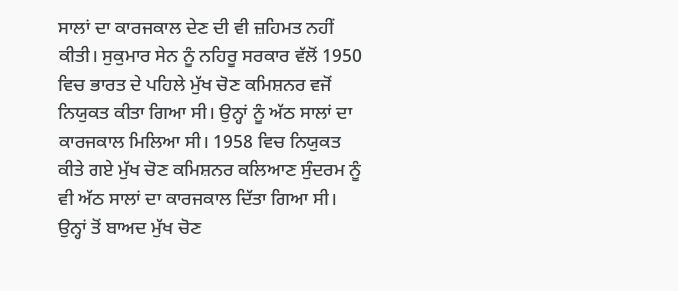ਸਾਲਾਂ ਦਾ ਕਾਰਜਕਾਲ ਦੇਣ ਦੀ ਵੀ ਜ਼ਹਿਮਤ ਨਹੀਂ ਕੀਤੀ। ਸੁਕੁਮਾਰ ਸੇਨ ਨੂੰ ਨਹਿਰੂ ਸਰਕਾਰ ਵੱਲੋਂ 1950 ਵਿਚ ਭਾਰਤ ਦੇ ਪਹਿਲੇ ਮੁੱਖ ਚੋਣ ਕਮਿਸ਼ਨਰ ਵਜੋਂ ਨਿਯੁਕਤ ਕੀਤਾ ਗਿਆ ਸੀ। ਉਨ੍ਹਾਂ ਨੂੰ ਅੱਠ ਸਾਲਾਂ ਦਾ ਕਾਰਜਕਾਲ ਮਿਲਿਆ ਸੀ। 1958 ਵਿਚ ਨਿਯੁਕਤ ਕੀਤੇ ਗਏ ਮੁੱਖ ਚੋਣ ਕਮਿਸ਼ਨਰ ਕਲਿਆਣ ਸੁੰਦਰਮ ਨੂੰ ਵੀ ਅੱਠ ਸਾਲਾਂ ਦਾ ਕਾਰਜਕਾਲ ਦਿੱਤਾ ਗਿਆ ਸੀ। ਉਨ੍ਹਾਂ ਤੋਂ ਬਾਅਦ ਮੁੱਖ ਚੋਣ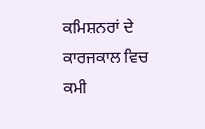ਕਮਿਸ਼ਨਰਾਂ ਦੇ ਕਾਰਜਕਾਲ ਵਿਚ ਕਮੀ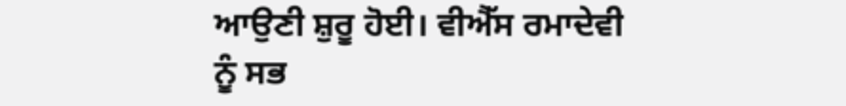ਆਉਣੀ ਸ਼ੁਰੂ ਹੋਈ। ਵੀਐੱਸ ਰਮਾਦੇਵੀ ਨੂੰ ਸਭ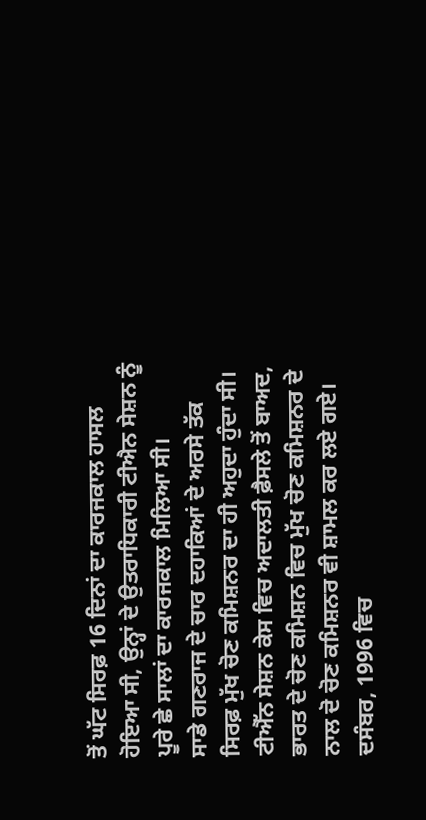ਤੋਂ ਘੱਟ ਸਿਰਫ਼ 16 ਦਿਨਾਂ ਦਾ ਕਾਰਜਕਾਲ ਹਾਸਲ ਹੋਇਆ ਸੀ, ਉਨ੍ਹਾਂ ਦੇ ਉਤਰਾਧਿਕਾਰੀ ਟੀਐਨ ਸੇਸ਼ਨ ਨੂੰ ਪੂਰੇ ਛੇ ਸਾਲਾਂ ਦਾ ਕਾਰਜਕਾਲ ਮਿਲਿਆ ਸੀ।
ਸਾਡੇ ਗਣਰਾਜ ਦੇ ਚਾਰ ਦਹਾਕਿਆਂ ਦੇ ਅਰਸੇ ਤੱਕ ਸਿਰਫ਼ ਮੁੱਖ ਚੋਣ ਕਮਿਸ਼ਨਰ ਦਾ ਹੀ ਅਹੁਦਾ ਹੁੰਦਾ ਸੀ। ਟੀਐੱਨ ਸੇਸ਼ਨ ਕੇਸ ਵਿਚ ਅਦਾਲਤੀ ਫ਼ੈਸਲੇ ਤੋਂ ਬਾਅਦ, ਭਾਰਤ ਦੇ ਚੋਣ ਕਮਿਸ਼ਨ ਵਿਚ ਮੁੱਖ ਚੋਣ ਕਮਿਸ਼ਨਰ ਦੇ ਨਾਲ ਦੋ ਚੋਣ ਕਮਿਸ਼ਨਰ ਵੀ ਸ਼ਾਮਲ ਕਰ ਲਏ ਗਏ। ਦਸੰਬਰ, 1996 ਵਿਚ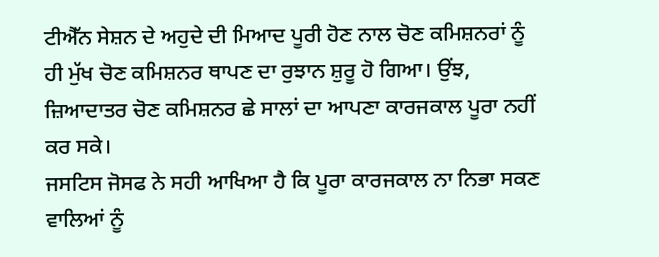ਟੀਐੱਨ ਸੇਸ਼ਨ ਦੇ ਅਹੁਦੇ ਦੀ ਮਿਆਦ ਪੂਰੀ ਹੋਣ ਨਾਲ ਚੋਣ ਕਮਿਸ਼ਨਰਾਂ ਨੂੰ ਹੀ ਮੁੱਖ ਚੋਣ ਕਮਿਸ਼ਨਰ ਥਾਪਣ ਦਾ ਰੁਝਾਨ ਸ਼ੁਰੂ ਹੋ ਗਿਆ। ਉਂਝ, ਜ਼ਿਆਦਾਤਰ ਚੋਣ ਕਮਿਸ਼ਨਰ ਛੇ ਸਾਲਾਂ ਦਾ ਆਪਣਾ ਕਾਰਜਕਾਲ ਪੂਰਾ ਨਹੀਂ ਕਰ ਸਕੇ।
ਜਸਟਿਸ ਜੋਸਫ ਨੇ ਸਹੀ ਆਖਿਆ ਹੈ ਕਿ ਪੂਰਾ ਕਾਰਜਕਾਲ ਨਾ ਨਿਭਾ ਸਕਣ ਵਾਲਿਆਂ ਨੂੰ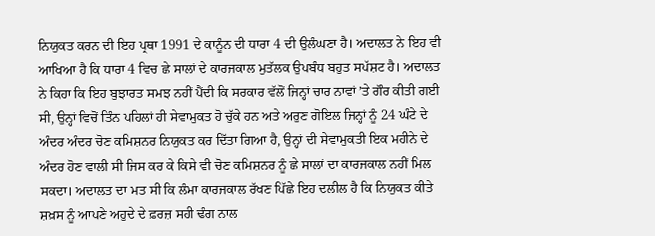ਨਿਯੁਕਤ ਕਰਨ ਦੀ ਇਹ ਪ੍ਰਥਾ 1991 ਦੇ ਕਾਨੂੰਨ ਦੀ ਧਾਰਾ 4 ਦੀ ਉਲੰਘਣਾ ਹੈ। ਅਦਾਲਤ ਨੇ ਇਹ ਵੀ ਆਖਿਆ ਹੈ ਕਿ ਧਾਰਾ 4 ਵਿਚ ਛੇ ਸਾਲਾਂ ਦੇ ਕਾਰਜਕਾਲ ਮੁਤੱਲਕ ਉਪਬੰਧ ਬਹੁਤ ਸਪੱਸ਼ਟ ਹੈ। ਅਦਾਲਤ ਨੇ ਕਿਹਾ ਕਿ ਇਹ ਬੁਝਾਰਤ ਸਮਝ ਨਹੀਂ ਪੈਂਦੀ ਕਿ ਸਰਕਾਰ ਵੱਲੋਂ ਜਿਨ੍ਹਾਂ ਚਾਰ ਨਾਵਾਂ ’ਤੇ ਗੌਰ ਕੀਤੀ ਗਈ ਸੀ, ਉਨ੍ਹਾਂ ਵਿਚੋਂ ਤਿੰਨ ਪਹਿਲਾਂ ਹੀ ਸੇਵਾਮੁਕਤ ਹੋ ਚੁੱਕੇ ਹਨ ਅਤੇ ਅਰੁਣ ਗੋਇਲ ਜਿਨ੍ਹਾਂ ਨੂੰ 24 ਘੰਟੇ ਦੇ ਅੰਦਰ ਅੰਦਰ ਚੋਣ ਕਮਿਸ਼ਨਰ ਨਿਯੁਕਤ ਕਰ ਦਿੱਤਾ ਗਿਆ ਹੈ, ਉਨ੍ਹਾਂ ਦੀ ਸੇਵਾਮੁਕਤੀ ਇਕ ਮਹੀਨੇ ਦੇ ਅੰਦਰ ਹੋਣ ਵਾਲੀ ਸੀ ਜਿਸ ਕਰ ਕੇ ਕਿਸੇ ਵੀ ਚੋਣ ਕਮਿਸ਼ਨਰ ਨੂੰ ਛੇ ਸਾਲਾਂ ਦਾ ਕਾਰਜਕਾਲ ਨਹੀਂ ਮਿਲ ਸਕਦਾ। ਅਦਾਲਤ ਦਾ ਮਤ ਸੀ ਕਿ ਲੰਮਾ ਕਾਰਜਕਾਲ ਰੱਖਣ ਪਿੱਛੇ ਇਹ ਦਲੀਲ ਹੈ ਕਿ ਨਿਯੁਕਤ ਕੀਤੇ ਸ਼ਖ਼ਸ ਨੂੰ ਆਪਣੇ ਅਹੁਦੇ ਦੇ ਫ਼ਰਜ਼ ਸਹੀ ਢੰਗ ਨਾਲ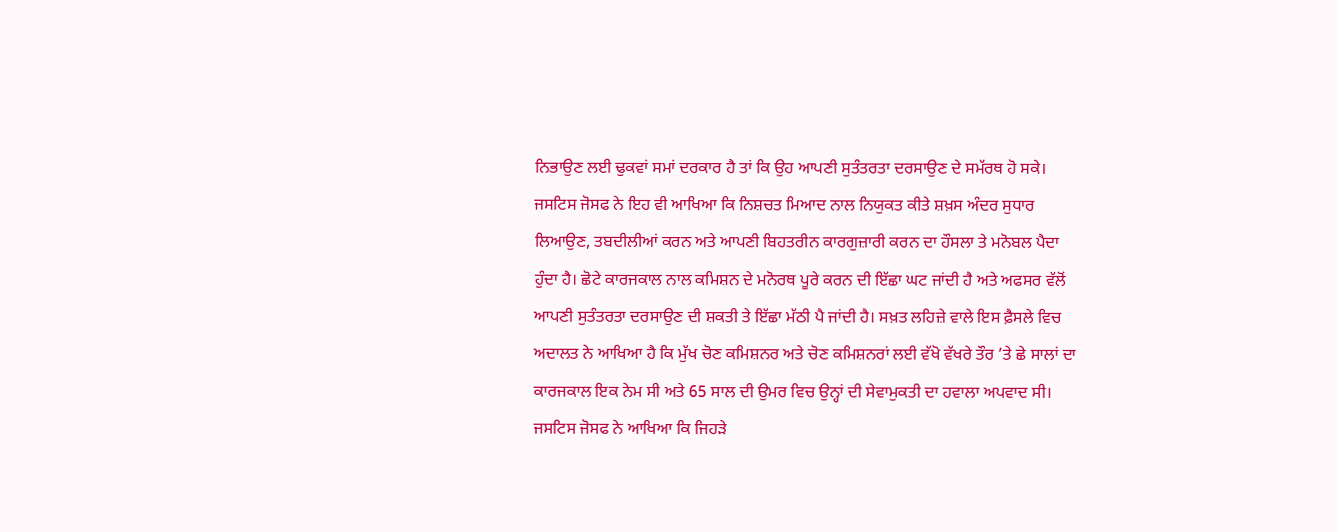ਨਿਭਾਉਣ ਲਈ ਢੁਕਵਾਂ ਸਮਾਂ ਦਰਕਾਰ ਹੈ ਤਾਂ ਕਿ ਉਹ ਆਪਣੀ ਸੁਤੰਤਰਤਾ ਦਰਸਾਉਣ ਦੇ ਸਮੱਰਥ ਹੋ ਸਕੇ। ਜਸਟਿਸ ਜੋਸਫ ਨੇ ਇਹ ਵੀ ਆਖਿਆ ਕਿ ਨਿਸ਼ਚਤ ਮਿਆਦ ਨਾਲ ਨਿਯੁਕਤ ਕੀਤੇ ਸ਼ਖ਼ਸ ਅੰਦਰ ਸੁਧਾਰ ਲਿਆਉਣ, ਤਬਦੀਲੀਆਂ ਕਰਨ ਅਤੇ ਆਪਣੀ ਬਿਹਤਰੀਨ ਕਾਰਗੁਜ਼ਾਰੀ ਕਰਨ ਦਾ ਹੌਸਲਾ ਤੇ ਮਨੋਬਲ ਪੈਦਾ ਹੁੰਦਾ ਹੈ। ਛੋਟੇ ਕਾਰਜਕਾਲ ਨਾਲ ਕਮਿਸ਼ਨ ਦੇ ਮਨੋਰਥ ਪੂਰੇ ਕਰਨ ਦੀ ਇੱਛਾ ਘਟ ਜਾਂਦੀ ਹੈ ਅਤੇ ਅਫਸਰ ਵੱਲੋਂ ਆਪਣੀ ਸੁਤੰਤਰਤਾ ਦਰਸਾਉਣ ਦੀ ਸ਼ਕਤੀ ਤੇ ਇੱਛਾ ਮੱਠੀ ਪੈ ਜਾਂਦੀ ਹੈ। ਸਖ਼ਤ ਲਹਿਜ਼ੇ ਵਾਲੇ ਇਸ ਫ਼ੈਸਲੇ ਵਿਚ ਅਦਾਲਤ ਨੇ ਆਖਿਆ ਹੈ ਕਿ ਮੁੱਖ ਚੋਣ ਕਮਿਸ਼ਨਰ ਅਤੇ ਚੋਣ ਕਮਿਸ਼ਨਰਾਂ ਲਈ ਵੱਖੋ ਵੱਖਰੇ ਤੌਰ ’ਤੇ ਛੇ ਸਾਲਾਂ ਦਾ ਕਾਰਜਕਾਲ ਇਕ ਨੇਮ ਸੀ ਅਤੇ 65 ਸਾਲ ਦੀ ਉਮਰ ਵਿਚ ਉਨ੍ਹਾਂ ਦੀ ਸੇਵਾਮੁਕਤੀ ਦਾ ਹਵਾਲਾ ਅਪਵਾਦ ਸੀ। ਜਸਟਿਸ ਜੋਸਫ ਨੇ ਆਖਿਆ ਕਿ ਜਿਹੜੇ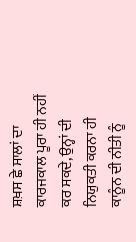ਸ਼ਖ਼ਸ ਛੇ ਸਾਲਾਂ ਦਾ ਕਾਰਜਕਾਲ ਪੂਰਾ ਹੀ ਨਹੀਂ ਕਰ ਸਕਦੇ, ਉਨ੍ਹਾਂ ਦੀ ਨਿਯੁਕਤੀ ਕਰਨਾ ਹੀ ਕਾਨੂੰਨ ਦੀ ਨੀਤੀ ਨੂੰ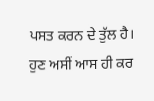ਪਸਤ ਕਰਨ ਦੇ ਤੁੱਲ ਹੈ।
ਹੁਣ ਅਸੀਂ ਆਸ ਹੀ ਕਰ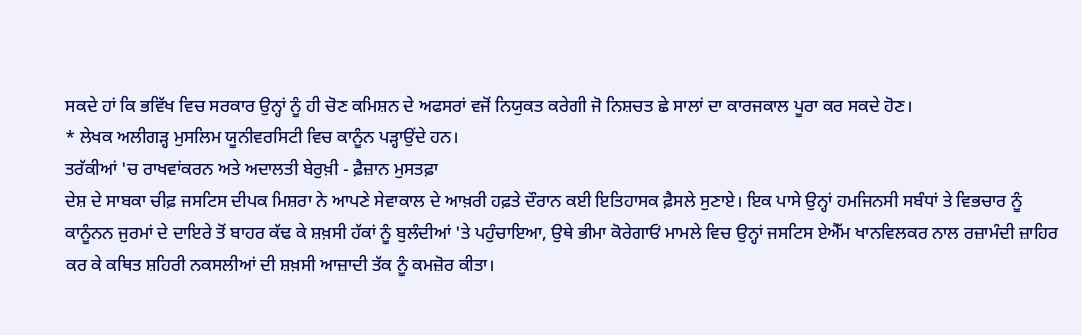ਸਕਦੇ ਹਾਂ ਕਿ ਭਵਿੱਖ ਵਿਚ ਸਰਕਾਰ ਉਨ੍ਹਾਂ ਨੂੰ ਹੀ ਚੋਣ ਕਮਿਸ਼ਨ ਦੇ ਅਫਸਰਾਂ ਵਜੋਂ ਨਿਯੁਕਤ ਕਰੇਗੀ ਜੋ ਨਿਸ਼ਚਤ ਛੇ ਸਾਲਾਂ ਦਾ ਕਾਰਜਕਾਲ ਪੂਰਾ ਕਰ ਸਕਦੇ ਹੋਣ।
* ਲੇਖਕ ਅਲੀਗੜ੍ਹ ਮੁਸਲਿਮ ਯੂਨੀਵਰਸਿਟੀ ਵਿਚ ਕਾਨੂੰਨ ਪੜ੍ਹਾਉਂਦੇ ਹਨ।
ਤਰੱਕੀਆਂ 'ਚ ਰਾਖਵਾਂਕਰਨ ਅਤੇ ਅਦਾਲਤੀ ਬੇਰੁਖ਼ੀ - ਫ਼ੈਜ਼ਾਨ ਮੁਸਤਫ਼ਾ
ਦੇਸ਼ ਦੇ ਸਾਬਕਾ ਚੀਫ਼ ਜਸਟਿਸ ਦੀਪਕ ਮਿਸ਼ਰਾ ਨੇ ਆਪਣੇ ਸੇਵਾਕਾਲ ਦੇ ਆਖ਼ਰੀ ਹਫ਼ਤੇ ਦੌਰਾਨ ਕਈ ਇਤਿਹਾਸਕ ਫ਼ੈਸਲੇ ਸੁਣਾਏ। ਇਕ ਪਾਸੇ ਉਨ੍ਹਾਂ ਹਮਜਿਨਸੀ ਸਬੰਧਾਂ ਤੇ ਵਿਭਚਾਰ ਨੂੰ ਕਾਨੂੰਨਨ ਜੁਰਮਾਂ ਦੇ ਦਾਇਰੇ ਤੋਂ ਬਾਹਰ ਕੱਢ ਕੇ ਸ਼ਖ਼ਸੀ ਹੱਕਾਂ ਨੂੰ ਬੁਲੰਦੀਆਂ 'ਤੇ ਪਹੁੰਚਾਇਆ, ਉਥੇ ਭੀਮਾ ਕੋਰੇਗਾਓਂ ਮਾਮਲੇ ਵਿਚ ਉਨ੍ਹਾਂ ਜਸਟਿਸ ਏਐੱਮ ਖਾਨਵਿਲਕਰ ਨਾਲ ਰਜ਼ਾਮੰਦੀ ਜ਼ਾਹਿਰ ਕਰ ਕੇ ਕਥਿਤ ਸ਼ਹਿਰੀ ਨਕਸਲੀਆਂ ਦੀ ਸ਼ਖ਼ਸੀ ਆਜ਼ਾਦੀ ਤੱਕ ਨੂੰ ਕਮਜ਼ੋਰ ਕੀਤਾ।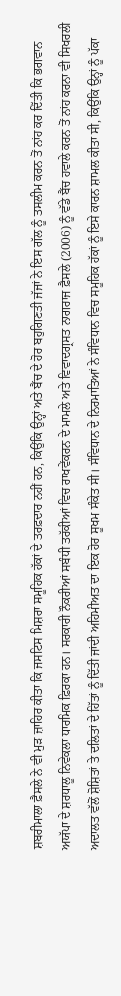ਸ਼ਬਰੀਮਾਲਾ ਫ਼ੈਸਲੇ ਨੇ ਵੀ ਮੁੜ ਜ਼ਾਹਿਰ ਕੀਤਾ ਕਿ ਜਸਟਿਸ ਮਿਸ਼ਰਾ ਸਮੂਹਿਕ ਹੱਕਾਂ ਦੇ ਤਰਫ਼ਦਾਰ ਨਹੀਂ ਹਨ, ਕਿਉਂਕਿ ਉਨ੍ਹਾਂ ਅਤੇ ਬੈਂਚ ਦੇ ਹੋਰ ਬਹੁਗਿਣਤੀ ਜੱਜਾਂ ਨੇ ਇਸ ਗੱਲ ਨੂੰ ਤਸਲੀਮ ਕਰਨ ਤੋਂ ਨਾਂਹ ਕਰ ਦਿੱਤੀ ਕਿ ਭਗਵਾਨ ਅਯੱਪਾ ਦੇ ਸ਼ਰਧਾਲੂ ਨਿਵੇਕਲਾ ਧਾਰਮਿਕ ਫ਼ਿਰਕਾ ਹਨ। ਸਰਕਾਰੀ ਨੌਕਰੀਆਂ ਸਬੰਧੀ ਤਰੱਕੀਆਂ ਵਿਚ ਰਾਖਵੇਂਕਰਨ ਦੇ ਮਾਮਲੇ ਅਤੇ ਵਿਵਾਦਗ੍ਰਸਤ ਨਾਗਰਾਜ ਫ਼ੈਸਲੇ (2006) ਨੂੰ ਵੱਡੇ ਬੈਂਚ ਹਵਾਲੇ ਕਰਨ ਤੋਂ ਨਾਂਹ ਕਰਨਾ ਵੀ ਸਿਖਰਲੀ ਅਦਾਲਤ ਵੱਲੋਂ ਸ਼ੋਸ਼ਿਤਾਂ ਤੇ ਦਲਿਤਾਂ ਦੇ ਹਿੱਤਾਂ ਨੂੰ ਦਿੱਤੀ ਜਾਂਦੀ ਅਹਿਮੀਅਤ ਦਾ ਇਕ ਹੋਰ ਸੂਖਮ ਸੰਕੇਤ ਸੀ। ਸੰਵਿਧਾਨ ਦੇ ਨਿਰਮਾਤਿਆਂ ਨੇ ਸੰਵਿਧਾਨ ਵਿਚ ਸਮੂਹਿਕ ਹੱਕਾਂ ਨੂੰ ਇਸੇ ਕਾਰਨ ਸ਼ਾਮਲ ਕੀਤਾ ਸੀ, ਕਿਉਂਕਿ ਉਨ੍ਹਾਂ ਨੂੰ ਪੱਕਾ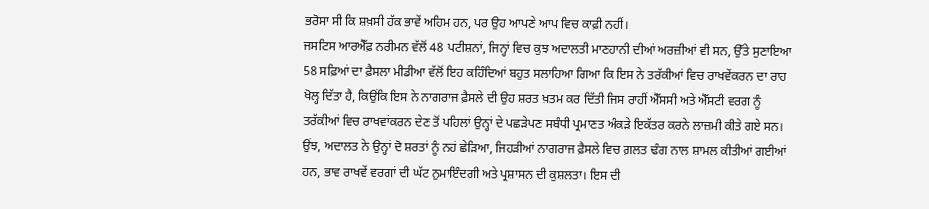ਭਰੋਸਾ ਸੀ ਕਿ ਸ਼ਖ਼ਸੀ ਹੱਕ ਭਾਵੇਂ ਅਹਿਮ ਹਨ, ਪਰ ਉਹ ਆਪਣੇ ਆਪ ਵਿਚ ਕਾਫ਼ੀ ਨਹੀਂ।
ਜਸਟਿਸ ਆਰਐੱਫ਼ ਨਰੀਮਨ ਵੱਲੋਂ 48 ਪਟੀਸ਼ਨਾਂ, ਜਿਨ੍ਹਾਂ ਵਿਚ ਕੁਝ ਅਦਾਲਤੀ ਮਾਣਹਾਨੀ ਦੀਆਂ ਅਰਜ਼ੀਆਂ ਵੀ ਸਨ, ਉੱਤੇ ਸੁਣਾਇਆ 58 ਸਫ਼ਿਆਂ ਦਾ ਫ਼ੈਸਲਾ ਮੀਡੀਆ ਵੱਲੋਂ ਇਹ ਕਹਿੰਦਿਆਂ ਬਹੁਤ ਸਲਾਹਿਆ ਗਿਆ ਕਿ ਇਸ ਨੇ ਤਰੱਕੀਆਂ ਵਿਚ ਰਾਖਵੇਂਕਰਨ ਦਾ ਰਾਹ ਖੋਲ੍ਹ ਦਿੱਤਾ ਹੈ, ਕਿਉਂਕਿ ਇਸ ਨੇ ਨਾਗਰਾਜ ਫ਼ੈਸਲੇ ਦੀ ਉਹ ਸ਼ਰਤ ਖ਼ਤਮ ਕਰ ਦਿੱਤੀ ਜਿਸ ਰਾਹੀਂ ਐੱਸਸੀ ਅਤੇ ਐੱਸਟੀ ਵਰਗ ਨੂੰ ਤਰੱਕੀਆਂ ਵਿਚ ਰਾਖਵਾਂਕਰਨ ਦੇਣ ਤੋਂ ਪਹਿਲਾਂ ਉਨ੍ਹਾਂ ਦੇ ਪਛੜੇਪਣ ਸਬੰਧੀ ਪ੍ਰਮਾਣਤ ਅੰਕੜੇ ਇਕੱਤਰ ਕਰਨੇ ਲਾਜ਼ਮੀ ਕੀਤੇ ਗਏ ਸਨ। ਉਂਝ, ਅਦਾਲਤ ਨੇ ਉਨ੍ਹਾਂ ਦੋ ਸ਼ਰਤਾਂ ਨੂੰ ਨਹਂ ਛੇੜਿਆ, ਜਿਹੜੀਆਂ ਨਾਗਰਾਜ ਫ਼ੈਸਲੇ ਵਿਚ ਗ਼ਲਤ ਢੰਗ ਨਾਲ ਸ਼ਾਮਲ ਕੀਤੀਆਂ ਗਈਆਂ ਹਨ, ਭਾਵ ਰਾਖਵੇਂ ਵਰਗਾਂ ਦੀ ਘੱਟ ਨੁਮਾਇੰਦਗੀ ਅਤੇ ਪ੍ਰਸ਼ਾਸਨ ਦੀ ਕੁਸ਼ਲਤਾ। ਇਸ ਦੀ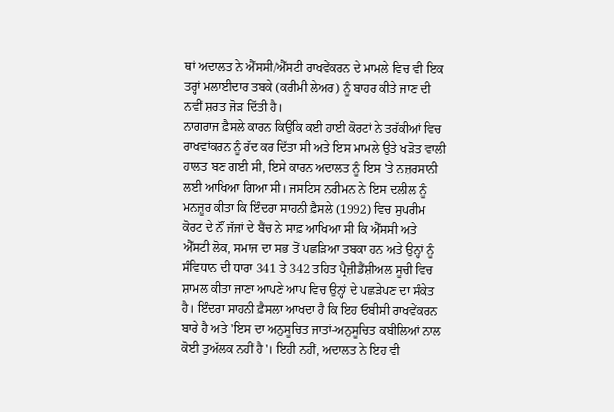ਥਾਂ ਅਦਾਲਤ ਨੇ ਐੱਸਸੀ/ਐੱਸਟੀ ਰਾਖਵੇਂਕਰਨ ਦੇ ਮਾਮਲੇ ਵਿਚ ਵੀ ਇਕ ਤਰ੍ਹਾਂ ਮਲਾਈਦਾਰ ਤਬਕੇ (ਕਰੀਮੀ ਲੇਅਰ) ਨੂੰ ਬਾਹਰ ਕੀਤੇ ਜਾਣ ਦੀ ਨਵੀਂ ਸ਼ਰਤ ਜੋੜ ਦਿੱਤੀ ਹੈ।
ਨਾਗਰਾਜ ਫ਼ੈਸਲੇ ਕਾਰਨ ਕਿਉਂਕਿ ਕਈ ਹਾਈ ਕੋਰਟਾਂ ਨੇ ਤਰੱਕੀਆਂ ਵਿਚ ਰਾਖਵਾਂਕਰਨ ਨੂੰ ਰੱਦ ਕਰ ਦਿੱਤਾ ਸੀ ਅਤੇ ਇਸ ਮਾਮਲੇ ਉਤੇ ਖੜੋਤ ਵਾਲੀ ਹਾਲਤ ਬਣ ਗਈ ਸੀ, ਇਸੇ ਕਾਰਨ ਅਦਾਲਤ ਨੂੰ ਇਸ 'ਤੇ ਨਜ਼ਰਸਾਨੀ ਲਈ ਆਖਿਆ ਗਿਆ ਸੀ। ਜਸਟਿਸ ਨਰੀਮਨ ਨੇ ਇਸ ਦਲੀਲ ਨੂੰ ਮਨਜ਼ੂਰ ਕੀਤਾ ਕਿ ਇੰਦਰਾ ਸਾਹਨੀ ਫ਼ੈਸਲੇ (1992) ਵਿਚ ਸੁਪਰੀਮ ਕੋਰਟ ਦੇ ਨੌਂ ਜੱਜਾਂ ਦੇ ਬੈਂਚ ਨੇ ਸਾਫ਼ ਆਖਿਆ ਸੀ ਕਿ ਐੱਸਸੀ ਅਤੇ ਐੱਸਟੀ ਲੋਕ, ਸਮਾਜ ਦਾ ਸਭ ਤੋਂ ਪਛੜਿਆ ਤਬਕਾ ਹਨ ਅਤੇ ਉਨ੍ਹਾਂ ਨੂੰ ਸੰਵਿਧਾਨ ਦੀ ਧਾਰਾ 341 ਤੇ 342 ਤਹਿਤ ਪ੍ਰੈਜ਼ੀਡੈਂਸ਼ੀਅਲ ਸੂਚੀ ਵਿਚ ਸ਼ਾਮਲ ਕੀਤਾ ਜਾਣਾ ਆਪਣੇ ਆਪ ਵਿਚ ਉਨ੍ਹਾਂ ਦੇ ਪਛੜੇਪਣ ਦਾ ਸੰਕੇਤ ਹੈ। ਇੰਦਰਾ ਸਾਹਨੀ ਫ਼ੈਸਲਾ ਆਖਦਾ ਹੈ ਕਿ ਇਹ ਓਬੀਸੀ ਰਾਖਵੇਂਕਰਨ ਬਾਰੇ ਹੈ ਅਤੇ 'ਇਸ ਦਾ ਅਨੁਸੂਚਿਤ ਜਾਤਾਂ-ਅਨੁਸੂਚਿਤ ਕਬੀਲਿਆਂ ਨਾਲ ਕੋਈ ਤੁਅੱਲਕ ਨਹੀਂ ਹੈ'। ਇਹੀ ਨਹੀਂ, ਅਦਾਲਤ ਨੇ ਇਹ ਵੀ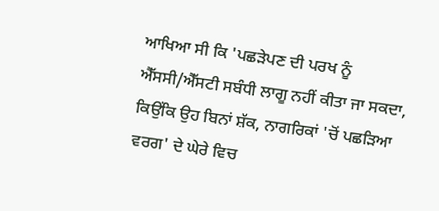ਆਖਿਆ ਸੀ ਕਿ 'ਪਛੜੇਪਣ ਦੀ ਪਰਖ ਨੂੰ ਐੱਸਸੀ/ਐੱਸਟੀ ਸਬੰਧੀ ਲਾਗੂ ਨਹੀਂ ਕੀਤਾ ਜਾ ਸਕਦਾ, ਕਿਉਂਕਿ ਉਹ ਬਿਨਾਂ ਸ਼ੱਕ, ਨਾਗਰਿਕਾਂ 'ਚੋਂ ਪਛੜਿਆ ਵਰਗ' ਦੇ ਘੇਰੇ ਵਿਚ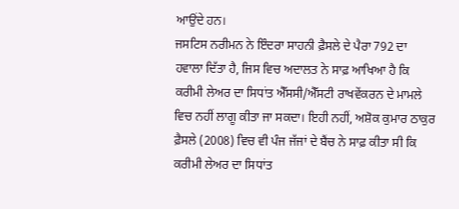ਆਉਂਦੇ ਹਨ।
ਜਸਟਿਸ ਨਰੀਮਨ ਨੇ ਇੰਦਰਾ ਸਾਹਨੀ ਫ਼ੈਸਲੇ ਦੇ ਪੈਰਾ 792 ਦਾ ਹਵਾਲਾ ਦਿੱਤਾ ਹੈ, ਜਿਸ ਵਿਚ ਅਦਾਲਤ ਨੇ ਸਾਫ਼ ਆਖਿਆ ਹੈ ਕਿ ਕਰੀਮੀ ਲੇਅਰ ਦਾ ਸਿਧਾਂਤ ਐੱਸਸੀ/ਐੱਸਟੀ ਰਾਖਵੇਂਕਰਨ ਦੇ ਮਾਮਲੇ ਵਿਚ ਨਹੀਂ ਲਾਗੂ ਕੀਤਾ ਜਾ ਸਕਦਾ। ਇਹੀ ਨਹੀਂ, ਅਸ਼ੋਕ ਕੁਮਾਰ ਠਾਕੁਰ ਫ਼ੈਸਲੇ (2008) ਵਿਚ ਵੀ ਪੰਜ ਜੱਜਾਂ ਦੇ ਬੈਂਚ ਨੇ ਸਾਫ਼ ਕੀਤਾ ਸੀ ਕਿ ਕਰੀਮੀ ਲੇਅਰ ਦਾ ਸਿਧਾਂਤ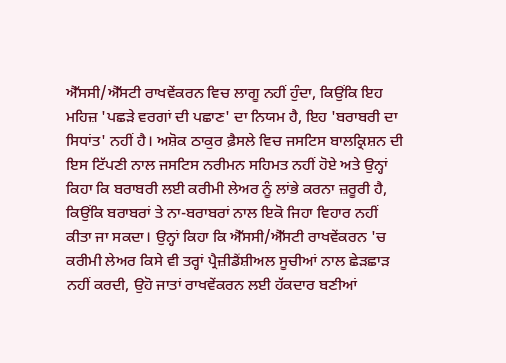ਐੱਸਸੀ/ਐੱਸਟੀ ਰਾਖਵੇਂਕਰਨ ਵਿਚ ਲਾਗੂ ਨਹੀਂ ਹੁੰਦਾ, ਕਿਉਂਕਿ ਇਹ ਮਹਿਜ਼ 'ਪਛੜੇ ਵਰਗਾਂ ਦੀ ਪਛਾਣ' ਦਾ ਨਿਯਮ ਹੈ, ਇਹ 'ਬਰਾਬਰੀ ਦਾ ਸਿਧਾਂਤ' ਨਹੀਂ ਹੈ। ਅਸ਼ੋਕ ਠਾਕੁਰ ਫ਼ੈਸਲੇ ਵਿਚ ਜਸਟਿਸ ਬਾਲਕ੍ਰਿਸ਼ਨ ਦੀ ਇਸ ਟਿੱਪਣੀ ਨਾਲ ਜਸਟਿਸ ਨਰੀਮਨ ਸਹਿਮਤ ਨਹੀਂ ਹੋਏ ਅਤੇ ਉਨ੍ਹਾਂ ਕਿਹਾ ਕਿ ਬਰਾਬਰੀ ਲਈ ਕਰੀਮੀ ਲੇਅਰ ਨੂੰ ਲਾਂਭੇ ਕਰਨਾ ਜ਼ਰੂਰੀ ਹੈ, ਕਿਉਂਕਿ ਬਰਾਬਰਾਂ ਤੇ ਨਾ-ਬਰਾਬਰਾਂ ਨਾਲ ਇਕੋ ਜਿਹਾ ਵਿਹਾਰ ਨਹੀਂ ਕੀਤਾ ਜਾ ਸਕਦਾ। ਉਨ੍ਹਾਂ ਕਿਹਾ ਕਿ ਐੱਸਸੀ/ਐੱਸਟੀ ਰਾਖਵੇਂਕਰਨ 'ਚ ਕਰੀਮੀ ਲੇਅਰ ਕਿਸੇ ਵੀ ਤਰ੍ਹਾਂ ਪ੍ਰੈਜ਼ੀਡੈਂਸ਼ੀਅਲ ਸੂਚੀਆਂ ਨਾਲ ਛੇੜਛਾੜ ਨਹੀਂ ਕਰਦੀ, ਉਹੋ ਜਾਤਾਂ ਰਾਖਵੇਂਕਰਨ ਲਈ ਹੱਕਦਾਰ ਬਣੀਆਂ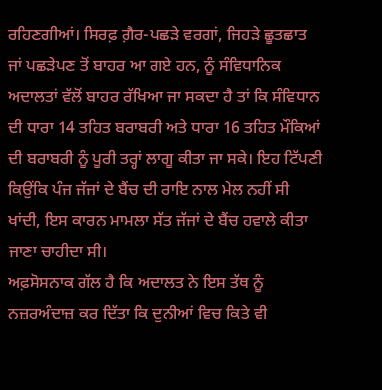ਰਹਿਣਗੀਆਂ। ਸਿਰਫ਼ ਗ਼ੈਰ-ਪਛੜੇ ਵਰਗਾਂ, ਜਿਹੜੇ ਛੂਤਛਾਤ ਜਾਂ ਪਛੜੇਪਣ ਤੋਂ ਬਾਹਰ ਆ ਗਏ ਹਨ, ਨੂੰ ਸੰਵਿਧਾਨਿਕ ਅਦਾਲਤਾਂ ਵੱਲੋਂ ਬਾਹਰ ਰੱਖਿਆ ਜਾ ਸਕਦਾ ਹੈ ਤਾਂ ਕਿ ਸੰਵਿਧਾਨ ਦੀ ਧਾਰਾ 14 ਤਹਿਤ ਬਰਾਬਰੀ ਅਤੇ ਧਾਰਾ 16 ਤਹਿਤ ਮੌਕਿਆਂ ਦੀ ਬਰਾਬਰੀ ਨੂੰ ਪੂਰੀ ਤਰ੍ਹਾਂ ਲਾਗੂ ਕੀਤਾ ਜਾ ਸਕੇ। ਇਹ ਟਿੱਪਣੀ ਕਿਉਂਕਿ ਪੰਜ ਜੱਜਾਂ ਦੇ ਬੈਂਚ ਦੀ ਰਾਇ ਨਾਲ ਮੇਲ ਨਹੀਂ ਸੀ ਖਾਂਦੀ, ਇਸ ਕਾਰਨ ਮਾਮਲਾ ਸੱਤ ਜੱਜਾਂ ਦੇ ਬੈਂਚ ਹਵਾਲੇ ਕੀਤਾ ਜਾਣਾ ਚਾਹੀਦਾ ਸੀ।
ਅਫ਼ਸੋਸਨਾਕ ਗੱਲ ਹੈ ਕਿ ਅਦਾਲਤ ਨੇ ਇਸ ਤੱਥ ਨੂੰ ਨਜ਼ਰਅੰਦਾਜ਼ ਕਰ ਦਿੱਤਾ ਕਿ ਦੁਨੀਆਂ ਵਿਚ ਕਿਤੇ ਵੀ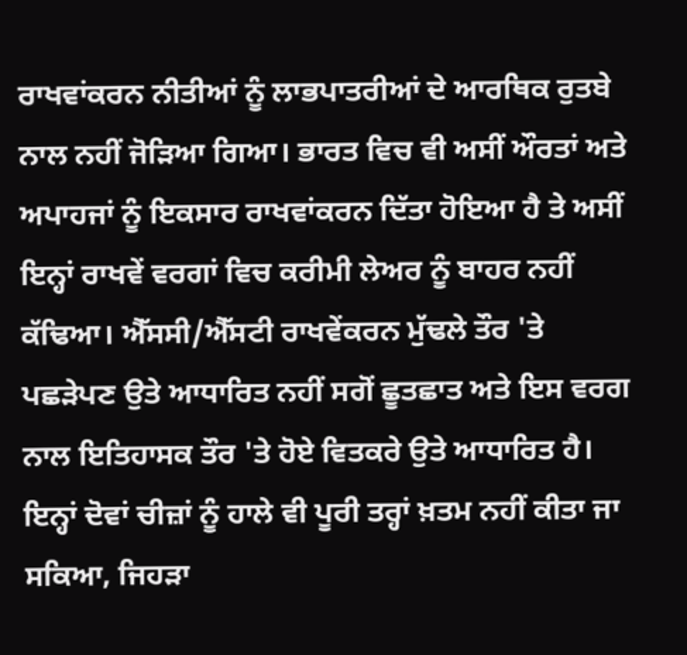ਰਾਖਵਾਂਕਰਨ ਨੀਤੀਆਂ ਨੂੰ ਲਾਭਪਾਤਰੀਆਂ ਦੇ ਆਰਥਿਕ ਰੁਤਬੇ ਨਾਲ ਨਹੀਂ ਜੋੜਿਆ ਗਿਆ। ਭਾਰਤ ਵਿਚ ਵੀ ਅਸੀਂ ਔਰਤਾਂ ਅਤੇ ਅਪਾਹਜਾਂ ਨੂੰ ਇਕਸਾਰ ਰਾਖਵਾਂਕਰਨ ਦਿੱਤਾ ਹੋਇਆ ਹੈ ਤੇ ਅਸੀਂ ਇਨ੍ਹਾਂ ਰਾਖਵੇਂ ਵਰਗਾਂ ਵਿਚ ਕਰੀਮੀ ਲੇਅਰ ਨੂੰ ਬਾਹਰ ਨਹੀਂ ਕੱਢਿਆ। ਐੱਸਸੀ/ਐੱਸਟੀ ਰਾਖਵੇਂਕਰਨ ਮੁੱਢਲੇ ਤੌਰ 'ਤੇ ਪਛੜੇਪਣ ਉਤੇ ਆਧਾਰਿਤ ਨਹੀਂ ਸਗੋਂ ਛੂਤਛਾਤ ਅਤੇ ਇਸ ਵਰਗ ਨਾਲ ਇਤਿਹਾਸਕ ਤੌਰ 'ਤੇ ਹੋਏ ਵਿਤਕਰੇ ਉਤੇ ਆਧਾਰਿਤ ਹੈ। ਇਨ੍ਹਾਂ ਦੋਵਾਂ ਚੀਜ਼ਾਂ ਨੂੰ ਹਾਲੇ ਵੀ ਪੂਰੀ ਤਰ੍ਹਾਂ ਖ਼ਤਮ ਨਹੀਂ ਕੀਤਾ ਜਾ ਸਕਿਆ, ਜਿਹੜਾ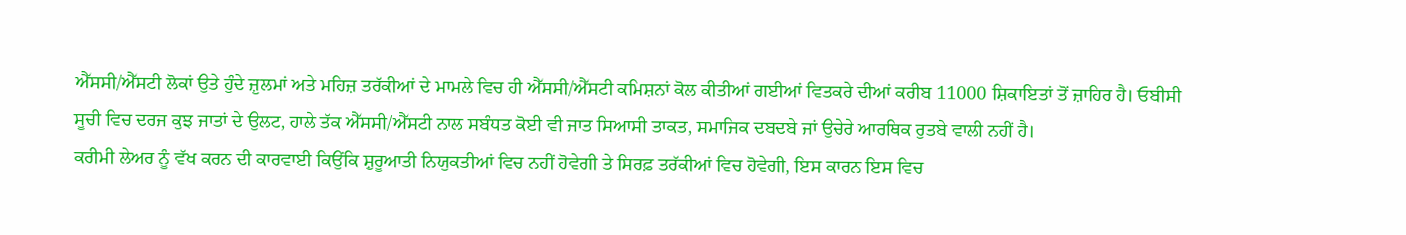ਐੱਸਸੀ/ਐੱਸਟੀ ਲੋਕਾਂ ਉਤੇ ਹੁੰਦੇ ਜ਼ੁਲਮਾਂ ਅਤੇ ਮਹਿਜ਼ ਤਰੱਕੀਆਂ ਦੇ ਮਾਮਲੇ ਵਿਚ ਹੀ ਐੱਸਸੀ/ਐੱਸਟੀ ਕਮਿਸ਼ਨਾਂ ਕੋਲ ਕੀਤੀਆਂ ਗਈਆਂ ਵਿਤਕਰੇ ਦੀਆਂ ਕਰੀਬ 11000 ਸ਼ਿਕਾਇਤਾਂ ਤੋਂ ਜ਼ਾਹਿਰ ਹੈ। ਓਬੀਸੀ ਸੂਚੀ ਵਿਚ ਦਰਜ ਕੁਝ ਜਾਤਾਂ ਦੇ ਉਲਟ, ਹਾਲੇ ਤੱਕ ਐੱਸਸੀ/ਐੱਸਟੀ ਨਾਲ ਸਬੰਧਤ ਕੋਈ ਵੀ ਜਾਤ ਸਿਆਸੀ ਤਾਕਤ, ਸਮਾਜਿਕ ਦਬਦਬੇ ਜਾਂ ਉਚੇਰੇ ਆਰਥਿਕ ਰੁਤਬੇ ਵਾਲੀ ਨਹੀਂ ਹੈ।
ਕਰੀਮੀ ਲੇਅਰ ਨੂੰ ਵੱਖ ਕਰਨ ਦੀ ਕਾਰਵਾਈ ਕਿਉਂਕਿ ਸ਼ੁਰੂਆਤੀ ਨਿਯੁਕਤੀਆਂ ਵਿਚ ਨਹੀਂ ਹੋਵੇਗੀ ਤੇ ਸਿਰਫ਼ ਤਰੱਕੀਆਂ ਵਿਚ ਹੋਵੇਗੀ, ਇਸ ਕਾਰਨ ਇਸ ਵਿਚ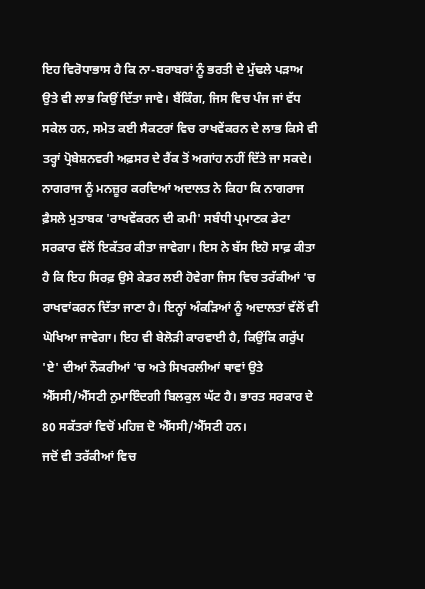ਇਹ ਵਿਰੋਧਾਭਾਸ ਹੈ ਕਿ ਨਾ-ਬਰਾਬਰਾਂ ਨੂੰ ਭਰਤੀ ਦੇ ਮੁੱਢਲੇ ਪੜਾਅ ਉਤੇ ਵੀ ਲਾਭ ਕਿਉਂ ਦਿੱਤਾ ਜਾਵੇ। ਬੈਂਕਿੰਗ, ਜਿਸ ਵਿਚ ਪੰਜ ਜਾਂ ਵੱਧ ਸਕੇਲ ਹਨ, ਸਮੇਤ ਕਈ ਸੈਕਟਰਾਂ ਵਿਚ ਰਾਖਵੇਂਕਰਨ ਦੇ ਲਾਭ ਕਿਸੇ ਵੀ ਤਰ੍ਹਾਂ ਪ੍ਰੋਬੇਸ਼ਨਵਰੀ ਅਫ਼ਸਰ ਦੇ ਰੈਂਕ ਤੋਂ ਅਗਾਂਹ ਨਹੀਂ ਦਿੱਤੇ ਜਾ ਸਕਦੇ।
ਨਾਗਰਾਜ ਨੂੰ ਮਨਜ਼ੂਰ ਕਰਦਿਆਂ ਅਦਾਲਤ ਨੇ ਕਿਹਾ ਕਿ ਨਾਗਰਾਜ ਫ਼ੈਸਲੇ ਮੁਤਾਬਕ 'ਰਾਖਵੇਂਕਰਨ ਦੀ ਕਮੀ' ਸਬੰਧੀ ਪ੍ਰਮਾਣਕ ਡੇਟਾ ਸਰਕਾਰ ਵੱਲੋਂ ਇਕੱਤਰ ਕੀਤਾ ਜਾਵੇਗਾ। ਇਸ ਨੇ ਬੱਸ ਇਹੋ ਸਾਫ਼ ਕੀਤਾ ਹੈ ਕਿ ਇਹ ਸਿਰਫ਼ ਉਸੇ ਕੇਡਰ ਲਈ ਹੋਵੇਗਾ ਜਿਸ ਵਿਚ ਤਰੱਕੀਆਂ 'ਚ ਰਾਖਵਾਂਕਰਨ ਦਿੱਤਾ ਜਾਣਾ ਹੈ। ਇਨ੍ਹਾਂ ਅੰਕੜਿਆਂ ਨੂੰ ਅਦਾਲਤਾਂ ਵੱਲੋਂ ਵੀ ਘੋਖਿਆ ਜਾਵੇਗਾ। ਇਹ ਵੀ ਬੇਲੋੜੀ ਕਾਰਵਾਈ ਹੈ, ਕਿਉਂਕਿ ਗਰੁੱਪ 'ਏ' ਦੀਆਂ ਨੌਕਰੀਆਂ 'ਚ ਅਤੇ ਸਿਖਰਲੀਆਂ ਥਾਵਾਂ ਉਤੇ ਐੱਸਸੀ/ਐੱਸਟੀ ਨੁਮਾਇੰਦਗੀ ਬਿਲਕੁਲ ਘੱਟ ਹੈ। ਭਾਰਤ ਸਰਕਾਰ ਦੇ 80 ਸਕੱਤਰਾਂ ਵਿਚੋਂ ਮਹਿਜ਼ ਦੋ ਐੱਸਸੀ/ਐੱਸਟੀ ਹਨ।
ਜਦੋਂ ਵੀ ਤਰੱਕੀਆਂ ਵਿਚ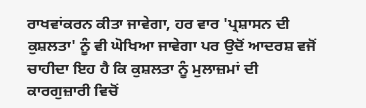ਰਾਖਵਾਂਕਰਨ ਕੀਤਾ ਜਾਵੇਗਾ, ਹਰ ਵਾਰ 'ਪ੍ਰਸ਼ਾਸਨ ਦੀ ਕੁਸ਼ਲਤਾ' ਨੂੰ ਵੀ ਘੋਖਿਆ ਜਾਵੇਗਾ ਪਰ ਉਦੋਂ ਆਦਰਸ਼ ਵਜੋਂ ਚਾਹੀਦਾ ਇਹ ਹੈ ਕਿ ਕੁਸ਼ਲਤਾ ਨੂੰ ਮੁਲਾਜ਼ਮਾਂ ਦੀ ਕਾਰਗੁਜ਼ਾਰੀ ਵਿਚੋਂ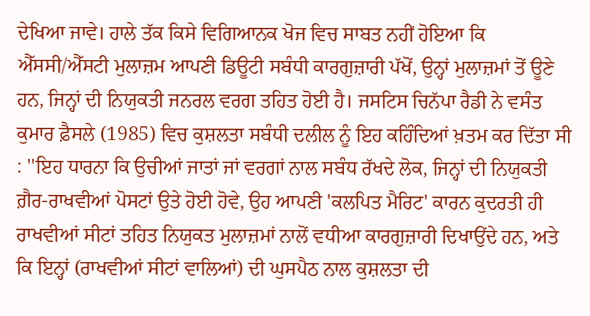ਦੇਖਿਆ ਜਾਵੇ। ਹਾਲੇ ਤੱਕ ਕਿਸੇ ਵਿਗਿਆਨਕ ਖੋਜ ਵਿਚ ਸਾਬਤ ਨਹੀਂ ਹੋਇਆ ਕਿ ਐੱਸਸੀ/ਐੱਸਟੀ ਮੁਲਾਜ਼ਮ ਆਪਣੀ ਡਿਊਟੀ ਸਬੰਧੀ ਕਾਰਗੁਜ਼ਾਰੀ ਪੱਖੋਂ, ਉਨ੍ਹਾਂ ਮੁਲਾਜ਼ਮਾਂ ਤੋਂ ਊਣੇ ਹਨ, ਜਿਨ੍ਹਾਂ ਦੀ ਨਿਯੁਕਤੀ ਜਨਰਲ ਵਰਗ ਤਹਿਤ ਹੋਈ ਹੈ। ਜਸਟਿਸ ਚਿਨੱਪਾ ਰੈਡੀ ਨੇ ਵਸੰਤ ਕੁਮਾਰ ਫ਼ੈਸਲੇ (1985) ਵਿਚ ਕੁਸ਼ਲਤਾ ਸਬੰਧੀ ਦਲੀਲ ਨੂੰ ਇਹ ਕਹਿੰਦਿਆਂ ਖ਼ਤਮ ਕਰ ਦਿੱਤਾ ਸੀ : ''ਇਹ ਧਾਰਨਾ ਕਿ ਉਚੀਆਂ ਜਾਤਾਂ ਜਾਂ ਵਰਗਾਂ ਨਾਲ ਸਬੰਧ ਰੱਖਦੇ ਲੋਕ, ਜਿਨ੍ਹਾਂ ਦੀ ਨਿਯੁਕਤੀ ਗ਼ੈਰ-ਰਾਖਵੀਆਂ ਪੋਸਟਾਂ ਉਤੇ ਹੋਈ ਹੋਵੇ, ਉਹ ਆਪਣੀ 'ਕਲਪਿਤ ਮੈਰਿਟ' ਕਾਰਨ ਕੁਦਰਤੀ ਹੀ ਰਾਖਵੀਆਂ ਸੀਟਾਂ ਤਹਿਤ ਨਿਯੁਕਤ ਮੁਲਾਜ਼ਮਾਂ ਨਾਲੋਂ ਵਧੀਆ ਕਾਰਗੁਜ਼ਾਰੀ ਦਿਖਾਉਂਦੇ ਹਨ, ਅਤੇ ਕਿ ਇਨ੍ਹਾਂ (ਰਾਖਵੀਆਂ ਸੀਟਾਂ ਵਾਲਿਆਂ) ਦੀ ਘੁਸਪੈਠ ਨਾਲ ਕੁਸ਼ਲਤਾ ਦੀ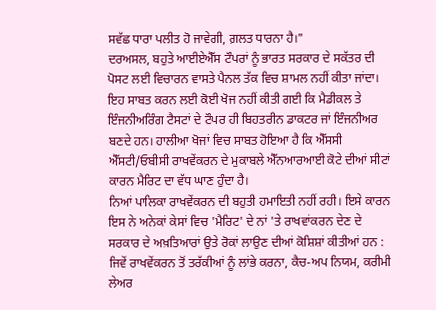ਸਵੱਛ ਧਾਰਾ ਪਲੀਤ ਹੋ ਜਾਵੇਗੀ, ਗ਼ਲਤ ਧਾਰਨਾ ਹੈ।"
ਦਰਅਸਲ, ਬਹੁਤੇ ਆਈਏਐੱਸ ਟੌਪਰਾਂ ਨੂੰ ਭਾਰਤ ਸਰਕਾਰ ਦੇ ਸਕੱਤਰ ਦੀ ਪੋਸਟ ਲਈ ਵਿਚਾਰਨ ਵਾਸਤੇ ਪੈਨਲ ਤੱਕ ਵਿਚ ਸ਼ਾਮਲ ਨਹੀਂ ਕੀਤਾ ਜਾਂਦਾ। ਇਹ ਸਾਬਤ ਕਰਨ ਲਈ ਕੋਈ ਖੋਜ ਨਹੀਂ ਕੀਤੀ ਗਈ ਕਿ ਮੈਡੀਕਲ ਤੇ ਇੰਜਨੀਅਰਿੰਗ ਟੈਸਟਾਂ ਦੇ ਟੌਪਰ ਹੀ ਬਿਹਤਰੀਨ ਡਾਕਟਰ ਜਾਂ ਇੰਜਨੀਅਰ ਬਣਦੇ ਹਨ। ਹਾਲੀਆ ਖੋਜਾਂ ਵਿਚ ਸਾਬਤ ਹੋਇਆ ਹੈ ਕਿ ਐੱਸਸੀ ਐੱਸਟੀ/ਓਬੀਸੀ ਰਾਖਵੇਂਕਰਨ ਦੇ ਮੁਕਾਬਲੇ ਐੱਨਆਰਆਈ ਕੋਟੇ ਦੀਆਂ ਸੀਟਾਂ ਕਾਰਨ ਮੈਰਿਟ ਦਾ ਵੱਧ ਘਾਣ ਹੁੰਦਾ ਹੈ।
ਨਿਆਂ ਪਾਲਿਕਾ ਰਾਖਵੇਂਕਰਨ ਦੀ ਬਹੁਤੀ ਹਮਾਇਤੀ ਨਹੀਂ ਰਹੀ। ਇਸੇ ਕਾਰਨ ਇਸ ਨੇ ਅਨੇਕਾਂ ਕੇਸਾਂ ਵਿਚ 'ਮੈਰਿਟ' ਦੇ ਨਾਂ 'ਤੇ ਰਾਖਵਾਂਕਰਨ ਦੇਣ ਦੇ ਸਰਕਾਰ ਦੇ ਅਖ਼ਤਿਆਰਾਂ ਉਤੇ ਰੋਕਾਂ ਲਾਉਣ ਦੀਆਂ ਕੋਸ਼ਿਸ਼ਾਂ ਕੀਤੀਆਂ ਹਨ : ਜਿਵੇਂ ਰਾਖਵੇਂਕਰਨ ਤੋਂ ਤਰੱਕੀਆਂ ਨੂੰ ਲਾਂਭੇ ਕਰਨਾ, ਕੈਚ-ਅਪ ਨਿਯਮ, ਕਰੀਮੀ ਲੇਅਰ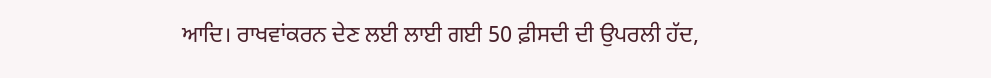ਆਦਿ। ਰਾਖਵਾਂਕਰਨ ਦੇਣ ਲਈ ਲਾਈ ਗਈ 50 ਫ਼ੀਸਦੀ ਦੀ ਉਪਰਲੀ ਹੱਦ,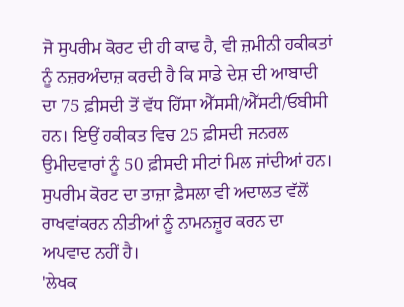ਜੋ ਸੁਪਰੀਮ ਕੋਰਟ ਦੀ ਹੀ ਕਾਢ ਹੈ, ਵੀ ਜ਼ਮੀਨੀ ਹਕੀਕਤਾਂ ਨੂੰ ਨਜ਼ਰਅੰਦਾਜ਼ ਕਰਦੀ ਹੈ ਕਿ ਸਾਡੇ ਦੇਸ਼ ਦੀ ਆਬਾਦੀ ਦਾ 75 ਫ਼ੀਸਦੀ ਤੋਂ ਵੱਧ ਹਿੱਸਾ ਐੱਸਸੀ/ਐੱਸਟੀ/ਓਬੀਸੀ ਹਨ। ਇਉਂ ਹਕੀਕਤ ਵਿਚ 25 ਫ਼ੀਸਦੀ ਜਨਰਲ ਉਮੀਦਵਾਰਾਂ ਨੂੰ 50 ਫ਼ੀਸਦੀ ਸੀਟਾਂ ਮਿਲ ਜਾਂਦੀਆਂ ਹਨ। ਸੁਪਰੀਮ ਕੋਰਟ ਦਾ ਤਾਜ਼ਾ ਫ਼ੈਸਲਾ ਵੀ ਅਦਾਲਤ ਵੱਲੋਂ ਰਾਖਵਾਂਕਰਨ ਨੀਤੀਆਂ ਨੂੰ ਨਾਮਨਜ਼ੂਰ ਕਰਨ ਦਾ ਅਪਵਾਦ ਨਹੀਂ ਹੈ।
'ਲੇਖਕ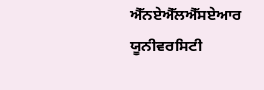ਐੱਨਏਐੱਲਐੱਸਏਆਰ ਯੂਨੀਵਰਸਿਟੀ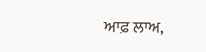ਆਫ਼ ਲਾਅ,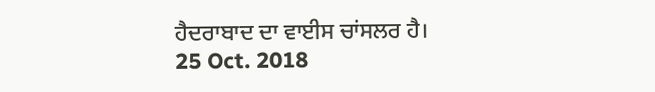ਹੈਦਰਾਬਾਦ ਦਾ ਵਾਈਸ ਚਾਂਸਲਰ ਹੈ।
25 Oct. 2018